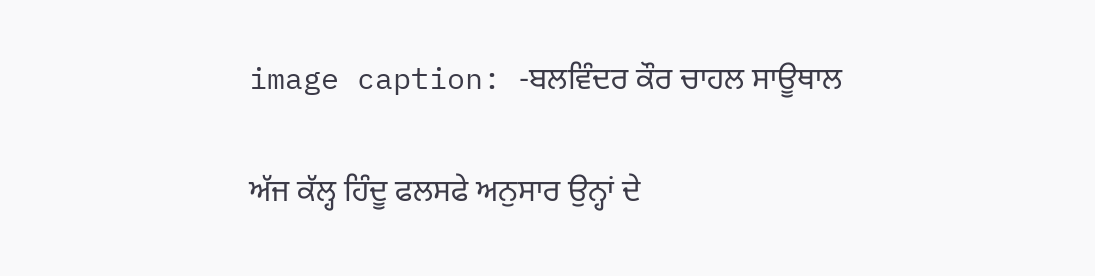image caption: -ਬਲਵਿੰਦਰ ਕੌਰ ਚਾਹਲ ਸਾਊਥਾਲ

ਅੱਜ ਕੱਲ੍ਹ ਹਿੰਦੂ ਫਲਸਫੇ ਅਨੁਸਾਰ ਉਨ੍ਹਾਂ ਦੇ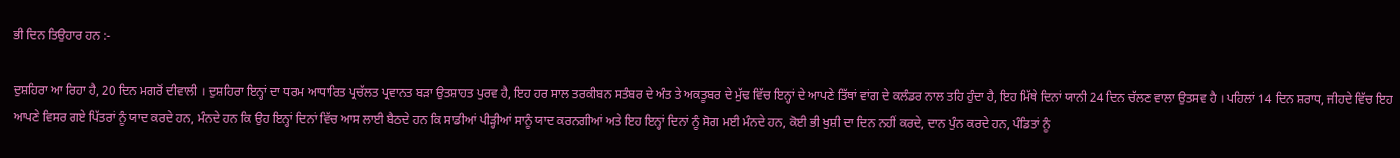ਭੀ ਦਿਨ ਤਿਉਹਾਰ ਹਨ :-

ਦੁਸ਼ਹਿਰਾ ਆ ਰਿਹਾ ਹੈ, 20 ਦਿਨ ਮਗਰੋਂ ਦੀਵਾਲੀ । ਦੁਸ਼ਹਿਰਾ ਇਨ੍ਹਾਂ ਦਾ ਧਰਮ ਆਧਾਰਿਤ ਪ੍ਰਚੱਲਤ ਪ੍ਰਵਾਨਤ ਬੜਾ ਉਤਸ਼ਾਹਤ ਪੁਰਵ ਹੈ, ਇਹ ਹਰ ਸਾਲ ਤਰਕੀਬਨ ਸਤੰਬਰ ਦੇ ਅੰਤ ਤੇ ਅਕਤੂਬਰ ਦੇ ਮੁੱਢ ਵਿੱਚ ਇਨ੍ਹਾਂ ਦੇ ਆਪਣੇ ਤਿੱਥਾਂ ਵਾਂਗ ਦੇ ਕਲੰਡਰ ਨਾਲ ਤਹਿ ਹੁੰਦਾ ਹੈ, ਇਹ ਮਿੱਥੇ ਦਿਨਾਂ ਯਾਨੀ 24 ਦਿਨ ਚੱਲਣ ਵਾਲਾ ਉਤਸਵ ਹੈ । ਪਹਿਲਾਂ 14 ਦਿਨ ਸ਼ਰਾਧ, ਜੀਹਦੇ ਵਿੱਚ ਇਹ ਆਪਣੇ ਵਿਸਰ ਗਏ ਪਿੱਤਰਾਂ ਨੂੰ ਯਾਦ ਕਰਦੇ ਹਨ, ਮੰਨਦੇ ਹਨ ਕਿ ਉਹ ਇਨ੍ਹਾਂ ਦਿਨਾਂ ਵਿੱਚ ਆਸ ਲਾਈ ਬੈਠਦੇ ਹਨ ਕਿ ਸਾਡੀਆਂ ਪੀੜ੍ਹੀਆਂ ਸਾਨੂੰ ਯਾਦ ਕਰਨਗੀਆਂ ਅਤੇ ਇਹ ਇਨ੍ਹਾਂ ਦਿਨਾਂ ਨੂੰ ਸੋਗ ਮਈ ਮੰਨਦੇ ਹਨ, ਕੋਈ ਭੀ ਖੁਸ਼ੀ ਦਾ ਦਿਨ ਨਹੀਂ ਕਰਦੇ, ਦਾਨ ਪੁੰਨ ਕਰਦੇ ਹਨ, ਪੰਡਿਤਾਂ ਨੂੰ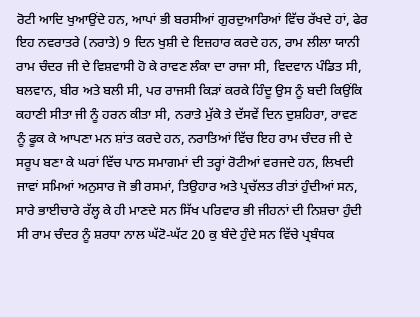ਰੋਟੀ ਆਦਿ ਖੁਆਉਂਦੇ ਹਨ, ਆਪਾਂ ਭੀ ਬਰਸੀਆਂ ਗੁਰਦੁਆਰਿਆਂ ਵਿੱਚ ਰੱਖਦੇ ਹਾਂ, ਫੇਰ ਇਹ ਨਵਰਾਤਰੇ (ਨਰਾਤੇ) 9 ਦਿਨ ਖੁਸ਼ੀ ਦੇ ਇਜ਼ਹਾਰ ਕਰਦੇ ਹਨ, ਰਾਮ ਲੀਲਾ ਯਾਨੀ ਰਾਮ ਚੰਦਰ ਜੀ ਦੇ ਵਿਸ਼ਵਾਸੀ ਹੋ ਕੇ ਰਾਵਣ ਲੰਕਾ ਦਾ ਰਾਜਾ ਸੀ, ਵਿਦਵਾਨ ਪੰਡਿਤ ਸੀ, ਬਲਵਾਨ, ਬੀਰ ਅਤੇ ਬਲੀ ਸੀ, ਪਰ ਰਾਜਸੀ ਕਿੜਾਂ ਕਰਕੇ ਹਿੰਦੂ ਉਸ ਨੂੰ ਬਦੀ ਕਿਉਂਕਿ ਕਹਾਣੀ ਸੀਤਾ ਜੀ ਨੂੰ ਹਰਨ ਕੀਤਾ ਸੀ, ਨਰਾਤੇ ਮੁੱਕੇ ਤੇ ਦੱਸਵੇਂ ਦਿਨ ਦੁਸ਼ਹਿਰਾ, ਰਾਵਣ ਨੂੰ ਫੂਕ ਕੇ ਆਪਣਾ ਮਨ ਸ਼ਾਂਤ ਕਰਦੇ ਹਨ, ਨਰਾਤਿਆਂ ਵਿੱਚ ਇਹ ਰਾਮ ਚੰਦਰ ਜੀ ਦੇ ਸਰੂਪ ਬਣਾ ਕੇ ਘਰਾਂ ਵਿੱਚ ਪਾਠ ਸਮਾਗਮਾਂ ਦੀ ਤਰ੍ਹਾਂ ਰੋਟੀਆਂ ਵਰਜਦੇ ਹਨ, ਲਿਖਦੀ ਜਾਵਾਂ ਸਮਿਆਂ ਅਨੁਸਾਰ ਜੋ ਭੀ ਰਸਮਾਂ, ਤਿਉਹਾਰ ਅਤੇ ਪ੍ਰਚੱਲਤ ਰੀਤਾਂ ਹੁੰਦੀਆਂ ਸਨ, ਸਾਰੇ ਭਾਈਚਾਰੇ ਰੱਲ੍ਹ ਕੇ ਹੀ ਮਾਣਦੇ ਸਨ ਸਿੱਖ ਪਰਿਵਾਰ ਭੀ ਜੀਹਨਾਂ ਦੀ ਨਿਸ਼ਚਾ ਹੁੰਦੀ ਸੀ ਰਾਮ ਚੰਦਰ ਨੂੰ ਸ਼ਰਧਾ ਨਾਲ ਘੱਟੋ-ਘੱਟ 20 ਕੁ ਬੰਦੇ ਹੁੰਦੇ ਸਨ ਵਿੱਚੇ ਪ੍ਰਬੰਧਕ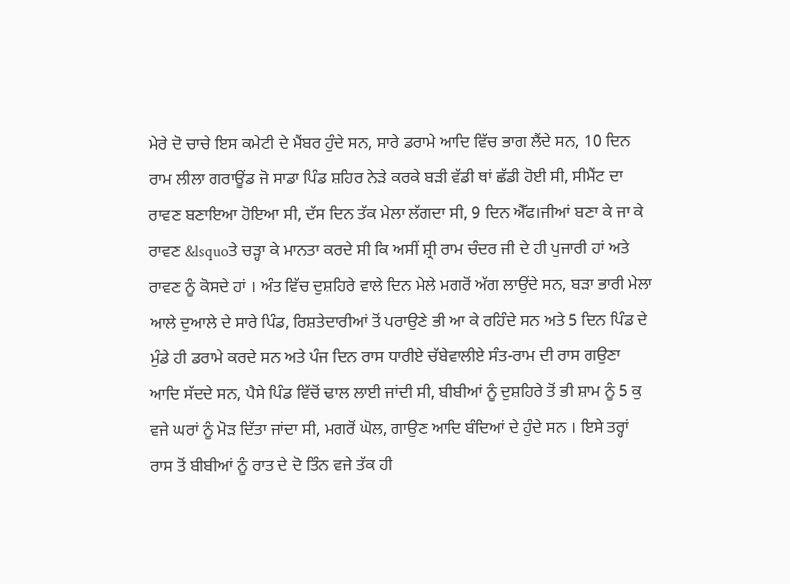ਮੇਰੇ ਦੋ ਚਾਚੇ ਇਸ ਕਮੇਟੀ ਦੇ ਮੈਂਬਰ ਹੁੰਦੇ ਸਨ, ਸਾਰੇ ਡਰਾਮੇ ਆਦਿ ਵਿੱਚ ਭਾਗ ਲੈਂਦੇ ਸਨ, 10 ਦਿਨ ਰਾਮ ਲੀਲਾ ਗਰਾਊਂਡ ਜੋ ਸਾਡਾ ਪਿੰਡ ਸ਼ਹਿਰ ਨੇੜੇ ਕਰਕੇ ਬੜੀ ਵੱਡੀ ਥਾਂ ਛੱਡੀ ਹੋਈ ਸੀ, ਸੀਮੈਂਟ ਦਾ ਰਾਵਣ ਬਣਾਇਆ ਹੋਇਆ ਸੀ, ਦੱਸ ਦਿਨ ਤੱਕ ਮੇਲਾ ਲੱਗਦਾ ਸੀ, 9 ਦਿਨ ਐੱਫ।ਜੀਆਂ ਬਣਾ ਕੇ ਜਾ ਕੇ ਰਾਵਣ &lsquoਤੇ ਚੜ੍ਹਾ ਕੇ ਮਾਨਤਾ ਕਰਦੇ ਸੀ ਕਿ ਅਸੀਂ ਸ਼੍ਰੀ ਰਾਮ ਚੰਦਰ ਜੀ ਦੇ ਹੀ ਪੁਜਾਰੀ ਹਾਂ ਅਤੇ ਰਾਵਣ ਨੂੰ ਕੋਸਦੇ ਹਾਂ । ਅੰਤ ਵਿੱਚ ਦੁਸ਼ਹਿਰੇ ਵਾਲੇ ਦਿਨ ਮੇਲੇ ਮਗਰੋਂ ਅੱਗ ਲਾਉਂਦੇ ਸਨ, ਬੜਾ ਭਾਰੀ ਮੇਲਾ ਆਲੇ ਦੁਆਲੇ ਦੇ ਸਾਰੇ ਪਿੰਡ, ਰਿਸ਼ਤੇਦਾਰੀਆਂ ਤੋਂ ਪਰਾਉਣੇ ਭੀ ਆ ਕੇ ਰਹਿੰਦੇ ਸਨ ਅਤੇ 5 ਦਿਨ ਪਿੰਡ ਦੇ ਮੁੰਡੇ ਹੀ ਡਰਾਮੇ ਕਰਦੇ ਸਨ ਅਤੇ ਪੰਜ ਦਿਨ ਰਾਸ ਧਾਰੀਏ ਚੱਬੇਵਾਲੀਏ ਸੰਤ-ਰਾਮ ਦੀ ਰਾਸ ਗਉਣਾ ਆਦਿ ਸੱਦਦੇ ਸਨ, ਪੈਸੇ ਪਿੰਡ ਵਿੱਚੋਂ ਢਾਲ ਲਾਈ ਜਾਂਦੀ ਸੀ, ਬੀਬੀਆਂ ਨੂੰ ਦੁਸ਼ਹਿਰੇ ਤੋਂ ਭੀ ਸ਼ਾਮ ਨੂੰ 5 ਕੁ ਵਜੇ ਘਰਾਂ ਨੂੰ ਮੋੜ ਦਿੱਤਾ ਜਾਂਦਾ ਸੀ, ਮਗਰੋਂ ਘੋਲ, ਗਾਉਣ ਆਦਿ ਬੰਦਿਆਂ ਦੇ ਹੁੰਦੇ ਸਨ । ਇਸੇ ਤਰ੍ਹਾਂ ਰਾਸ ਤੋਂ ਬੀਬੀਆਂ ਨੂੰ ਰਾਤ ਦੇ ਦੋ ਤਿੰਨ ਵਜੇ ਤੱਕ ਹੀ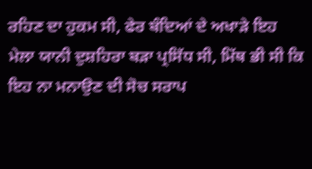ਰਹਿਣ ਦਾ ਹੁਕਮ ਸੀ, ਫੇਰ ਬੰਦਿਆਂ ਦੇ ਅਖਾੜੇ ਇਹ ਮੇਲਾ ਯਾਨੀ ਦੁਸ਼ਹਿਰਾ ਬੜਾ ਪ੍ਰਸਿੱਧ ਸੀ, ਮਿੱਥ ਭੀ ਸੀ ਕਿ ਇਹ ਨਾ ਮਨਾਉਣ ਦੀ ਸੋਚ ਸਰਾਪ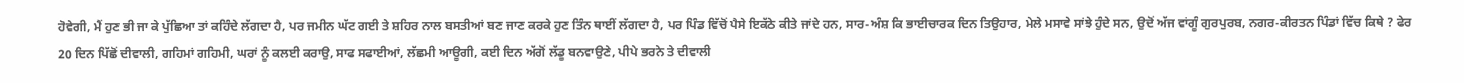ਹੋਵੇਗੀ, ਮੈਂ ਹੁਣ ਭੀ ਜਾ ਕੇ ਪੁੱਛਿਆ ਤਾਂ ਕਹਿੰਦੇ ਲੱਗਦਾ ਹੈ, ਪਰ ਜਮੀਨ ਘੱਟ ਗਈ ਤੇ ਸ਼ਹਿਰ ਨਾਲ ਬਸਤੀਆਂ ਬਣ ਜਾਣ ਕਰਕੇ ਹੁਣ ਤਿੰਨ ਥਾਈਂ ਲੱਗਦਾ ਹੈ, ਪਰ ਪਿੰਡ ਵਿੱਚੋਂ ਪੈਸੇ ਇਕੱਠੇ ਕੀਤੇ ਜਾਂਦੇ ਹਨ, ਸਾਰ-ਅੰਸ਼ ਕਿ ਭਾਈਚਾਰਕ ਦਿਨ ਤਿਉਹਾਰ, ਮੇਲੇ ਮਸਾਵੇ ਸਾਂਝੇ ਹੁੰਦੇ ਸਨ, ਉਦੋਂ ਅੱਜ ਵਾਂਗੂੰ ਗੁਰਪੁਰਬ, ਨਗਰ-ਕੀਰਤਨ ਪਿੰਡਾਂ ਵਿੱਚ ਕਿਥੇ ? ਫੇਰ 20 ਦਿਨ ਪਿੱਛੋਂ ਦੀਵਾਲੀ, ਗਹਿਮਾਂ ਗਹਿਮੀ, ਘਰਾਂ ਨੂੰ ਕਲਈ ਕਰਾਉ, ਸਾਫ ਸਫਾਈਆਂ, ਲੱਛਮੀ ਆਊਗੀ, ਕਈ ਦਿਨ ਅੱਗੋਂ ਲੱਡੂ ਬਨਵਾਉਣੇ, ਪੀਪੇ ਭਰਨੇ ਤੇ ਦੀਵਾਲੀ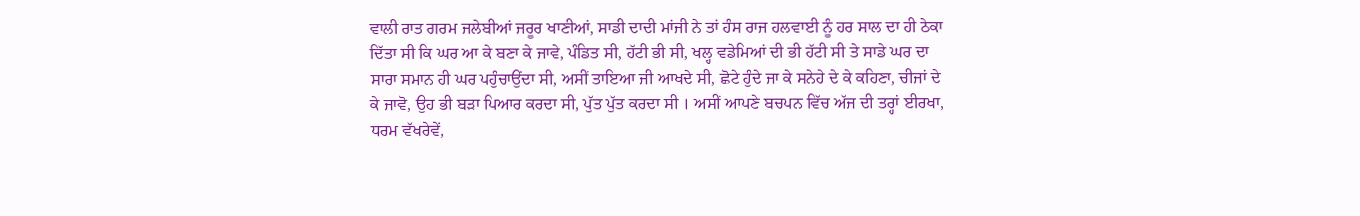ਵਾਲੀ ਰਾਤ ਗਰਮ ਜਲੇਬੀਆਂ ਜਰੂਰ ਖਾਣੀਆਂ, ਸਾਡੀ ਦਾਦੀ ਮਾਂਜੀ ਨੇ ਤਾਂ ਹੰਸ ਰਾਜ ਹਲਵਾਈ ਨੂੰ ਹਰ ਸਾਲ ਦਾ ਹੀ ਠੇਕਾ ਦਿੱਤਾ ਸੀ ਕਿ ਘਰ ਆ ਕੇ ਬਣਾ ਕੇ ਜਾਵੇ, ਪੰਡਿਤ ਸੀ, ਹੱਟੀ ਭੀ ਸੀ, ਖਲ੍ਹ ਵਡੇਮਿਆਂ ਦੀ ਭੀ ਹੱਟੀ ਸੀ ਤੇ ਸਾਡੇ ਘਰ ਦਾ ਸਾਰਾ ਸਮਾਨ ਹੀ ਘਰ ਪਹੁੰਚਾਉਂਦਾ ਸੀ, ਅਸੀਂ ਤਾਇਆ ਜੀ ਆਖਦੇ ਸੀ, ਛੋਟੇ ਹੁੰਦੇ ਜਾ ਕੇ ਸਨੇਹੇ ਦੇ ਕੇ ਕਹਿਣਾ, ਚੀਜਾਂ ਦੇ ਕੇ ਜਾਵੋ, ਉਹ ਭੀ ਬੜਾ ਪਿਆਰ ਕਰਦਾ ਸੀ, ਪੁੱਤ ਪੁੱਤ ਕਰਦਾ ਸੀ । ਅਸੀਂ ਆਪਣੇ ਬਚਪਨ ਵਿੱਚ ਅੱਜ ਦੀ ਤਰ੍ਹਾਂ ਈਰਖਾ, ਧਰਮ ਵੱਖਰੇਵੇਂ,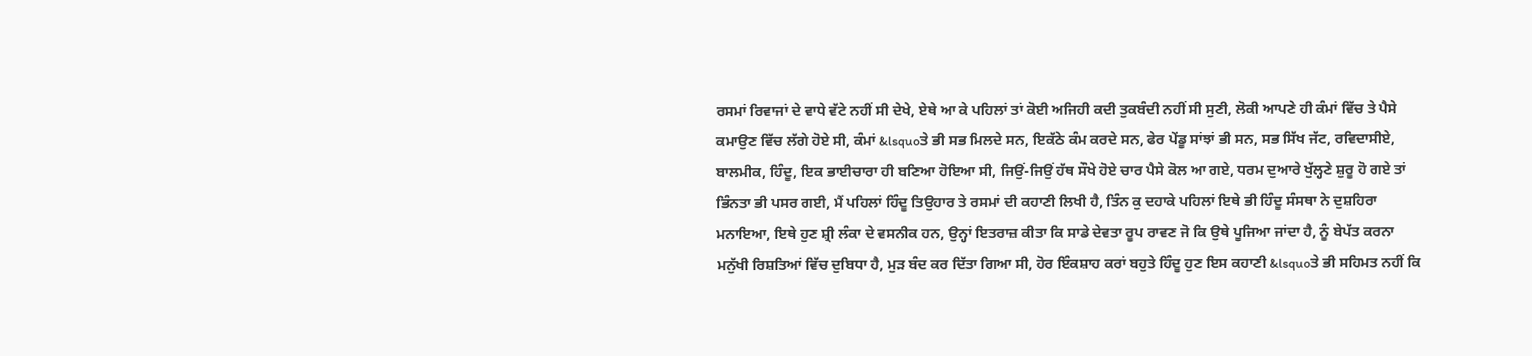ਰਸਮਾਂ ਰਿਵਾਜਾਂ ਦੇ ਵਾਧੇ ਵੱਟੇ ਨਹੀਂ ਸੀ ਦੇਖੇ, ਏਥੇ ਆ ਕੇ ਪਹਿਲਾਂ ਤਾਂ ਕੋਈ ਅਜਿਹੀ ਕਦੀ ਤੁਕਬੰਦੀ ਨਹੀਂ ਸੀ ਸੁਣੀ, ਲੋਕੀ ਆਪਣੇ ਹੀ ਕੰਮਾਂ ਵਿੱਚ ਤੇ ਪੈਸੇ ਕਮਾਉਣ ਵਿੱਚ ਲੱਗੇ ਹੋਏ ਸੀ, ਕੰਮਾਂ &lsquoਤੇ ਭੀ ਸਭ ਮਿਲਦੇ ਸਨ, ਇਕੱਠੇ ਕੰਮ ਕਰਦੇ ਸਨ, ਫੇਰ ਪੇਂਡੂ ਸਾਂਝਾਂ ਭੀ ਸਨ, ਸਭ ਸਿੱਖ ਜੱਟ, ਰਵਿਦਾਸੀਏ, ਬਾਲਮੀਕ, ਹਿੰਦੂ, ਇਕ ਭਾਈਚਾਰਾ ਹੀ ਬਣਿਆ ਹੋਇਆ ਸੀ, ਜਿਉਂ-ਜਿਉਂ ਹੱਥ ਸੌਖੇ ਹੋਏ ਚਾਰ ਪੈਸੇ ਕੋਲ ਆ ਗਏ, ਧਰਮ ਦੁਆਰੇ ਖੁੱਲ੍ਹਣੇ ਸ਼ੁਰੂ ਹੋ ਗਏ ਤਾਂ ਭਿੰਨਤਾ ਭੀ ਪਸਰ ਗਈ, ਮੈਂ ਪਹਿਲਾਂ ਹਿੰਦੂ ਤਿਉਹਾਰ ਤੇ ਰਸਮਾਂ ਦੀ ਕਹਾਣੀ ਲਿਖੀ ਹੈ, ਤਿੰਨ ਕੁ ਦਹਾਕੇ ਪਹਿਲਾਂ ਇਥੇ ਭੀ ਹਿੰਦੂ ਸੰਸਥਾ ਨੇ ਦੁਸ਼ਹਿਰਾ ਮਨਾਇਆ, ਇਥੇ ਹੁਣ ਸ਼੍ਰੀ ਲੰਕਾ ਦੇ ਵਸਨੀਕ ਹਨ, ਉਨ੍ਹਾਂ ਇਤਰਾਜ਼ ਕੀਤਾ ਕਿ ਸਾਡੇ ਦੇਵਤਾ ਰੂਪ ਰਾਵਣ ਜੋ ਕਿ ਉਥੇ ਪੂਜਿਆ ਜਾਂਦਾ ਹੈ, ਨੂੰ ਬੇਪੱਤ ਕਰਨਾ ਮਨੁੱਖੀ ਰਿਸ਼ਤਿਆਂ ਵਿੱਚ ਦੁਬਿਧਾ ਹੈ, ਮੁੜ ਬੰਦ ਕਰ ਦਿੱਤਾ ਗਿਆ ਸੀ, ਹੋਰ ਇੰਕਸ਼ਾਹ ਕਰਾਂ ਬਹੁਤੇ ਹਿੰਦੂ ਹੁਣ ਇਸ ਕਹਾਣੀ &lsquoਤੇ ਭੀ ਸਹਿਮਤ ਨਹੀਂ ਕਿ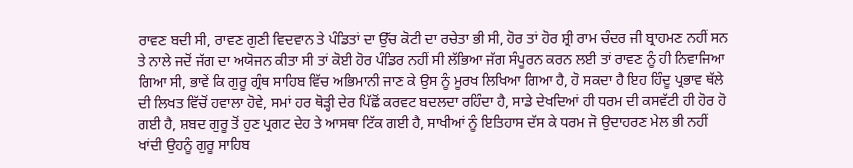ਰਾਵਣ ਬਦੀ ਸੀ, ਰਾਵਣ ਗੁਣੀ ਵਿਦਵਾਨ ਤੇ ਪੰਡਿਤਾਂ ਦਾ ਉੱਚ ਕੋਟੀ ਦਾ ਰਚੇਤਾ ਭੀ ਸੀ, ਹੋਰ ਤਾਂ ਹੋਰ ਸ਼੍ਰੀ ਰਾਮ ਚੰਦਰ ਜੀ ਬ੍ਰਾਹਮਣ ਨਹੀਂ ਸਨ ਤੇ ਨਾਲੇ ਜਦੋਂ ਜੱਗ ਦਾ ਅਯੋਜਨ ਕੀਤਾ ਸੀ ਤਾਂ ਕੋਈ ਹੋਰ ਪੰਡਿਰ ਨਹੀਂ ਸੀ ਲੱਭਿਆ ਜੱਗ ਸੰਪੂਰਨ ਕਰਨ ਲਈ ਤਾਂ ਰਾਵਣ ਨੂੰ ਹੀ ਨਿਵਾਜਿਆ ਗਿਆ ਸੀ, ਭਾਵੇਂ ਕਿ ਗੁਰੂ ਗ੍ਰੰਥ ਸਾਹਿਬ ਵਿੱਚ ਅਭਿਮਾਨੀ ਜਾਣ ਕੇ ਉਸ ਨੂੰ ਮੂਰਖ ਲਿਖਿਆ ਗਿਆ ਹੈ, ਹੋ ਸਕਦਾ ਹੈ ਇਹ ਹਿੰਦੂ ਪ੍ਰਭਾਵ ਥੱਲੇ ਦੀ ਲਿਖਤ ਵਿੱਚੋਂ ਹਵਾਲਾ ਹੋਵੇ, ਸਮਾਂ ਹਰ ਥੋੜ੍ਹੀ ਦੇਰ ਪਿੱਛੋਂ ਕਰਵਟ ਬਦਲਦਾ ਰਹਿੰਦਾ ਹੈ, ਸਾਡੇ ਦੇਖਦਿਆਂ ਹੀ ਧਰਮ ਦੀ ਕਸਵੱਟੀ ਹੀ ਹੋਰ ਹੋ ਗਈ ਹੈ, ਸ਼ਬਦ ਗੁਰੂ ਤੋਂ ਹੁਣ ਪ੍ਰਗਟ ਦੇਹ ਤੇ ਆਸਥਾ ਟਿੱਕ ਗਈ ਹੈ, ਸਾਖੀਆਂ ਨੂੰ ਇਤਿਹਾਸ ਦੱਸ ਕੇ ਧਰਮ ਜੋ ਉਦਾਹਰਣ ਮੇਲ ਭੀ ਨਹੀਂ ਖਾਂਦੀ ਉਹਨੂੰ ਗੁਰੂ ਸਾਹਿਬ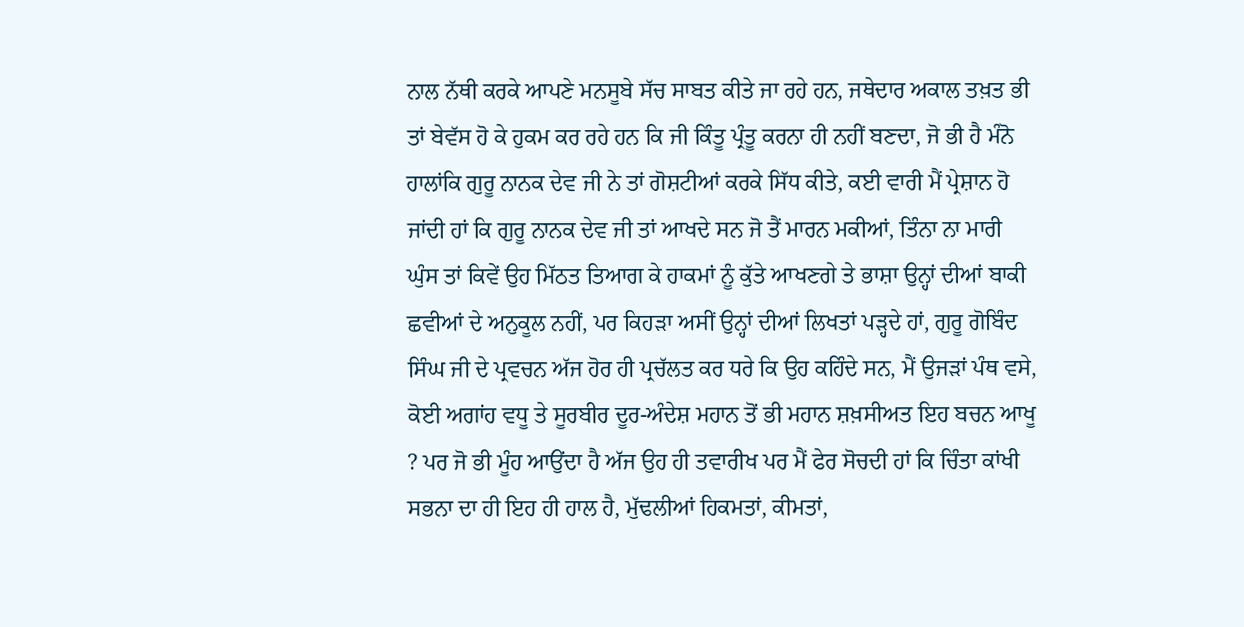ਨਾਲ ਨੱਥੀ ਕਰਕੇ ਆਪਣੇ ਮਨਸੂਬੇ ਸੱਚ ਸਾਬਤ ਕੀਤੇ ਜਾ ਰਹੇ ਹਨ, ਜਥੇਦਾਰ ਅਕਾਲ ਤਖ਼ਤ ਭੀ ਤਾਂ ਬੇਵੱਸ ਹੋ ਕੇ ਹੁਕਮ ਕਰ ਰਹੇ ਹਨ ਕਿ ਜੀ ਕਿੰਤੂ ਪ੍ਰੰਤੂ ਕਰਨਾ ਹੀ ਨਹੀਂ ਬਣਦਾ, ਜੋ ਭੀ ਹੈ ਮੰਨੋ ਹਾਲਾਂਕਿ ਗੁਰੂ ਨਾਨਕ ਦੇਵ ਜੀ ਨੇ ਤਾਂ ਗੋਸ਼ਟੀਆਂ ਕਰਕੇ ਸਿੱਧ ਕੀਤੇ, ਕਈ ਵਾਰੀ ਮੈਂ ਪ੍ਰੇਸ਼ਾਨ ਹੋ ਜਾਂਦੀ ਹਾਂ ਕਿ ਗੁਰੂ ਨਾਨਕ ਦੇਵ ਜੀ ਤਾਂ ਆਖਦੇ ਸਨ ਜੋ ਤੈਂ ਮਾਰਨ ਮਕੀਆਂ, ਤਿੰਨਾ ਨਾ ਮਾਰੀ ਘੁੰਸ ਤਾਂ ਕਿਵੇਂ ਉਹ ਮਿੱਠਤ ਤਿਆਗ ਕੇ ਹਾਕਮਾਂ ਨੂੰ ਕੁੱਤੇ ਆਖਣਗੇ ਤੇ ਭਾਸ਼ਾ ਉਨ੍ਹਾਂ ਦੀਆਂ ਬਾਕੀ ਛਵੀਆਂ ਦੇ ਅਨੁਕੂਲ ਨਹੀਂ, ਪਰ ਕਿਹੜਾ ਅਸੀਂ ਉਨ੍ਹਾਂ ਦੀਆਂ ਲਿਖਤਾਂ ਪੜ੍ਹਦੇ ਹਾਂ, ਗੁਰੂ ਗੋਬਿੰਦ ਸਿੰਘ ਜੀ ਦੇ ਪ੍ਰਵਚਨ ਅੱਜ ਹੋਰ ਹੀ ਪ੍ਰਚੱਲਤ ਕਰ ਧਰੇ ਕਿ ਉਹ ਕਹਿੰਦੇ ਸਨ, ਮੈਂ ਉਜੜਾਂ ਪੰਥ ਵਸੇ, ਕੋਈ ਅਗਾਂਹ ਵਧੂ ਤੇ ਸੂਰਬੀਰ ਦੂਰ-ਅੰਦੇਸ਼ ਮਹਾਨ ਤੋਂ ਭੀ ਮਹਾਨ ਸ਼ਖ਼ਸੀਅਤ ਇਹ ਬਚਨ ਆਖੂ ? ਪਰ ਜੋ ਭੀ ਮੂੰਹ ਆਉਂਦਾ ਹੈ ਅੱਜ ਉਹ ਹੀ ਤਵਾਰੀਖ ਪਰ ਮੈਂ ਫੇਰ ਸੋਚਦੀ ਹਾਂ ਕਿ ਚਿੰਤਾ ਕਾਂਖੀ ਸਭਨਾ ਦਾ ਹੀ ਇਹ ਹੀ ਹਾਲ ਹੈ, ਮੁੱਢਲੀਆਂ ਹਿਕਮਤਾਂ, ਕੀਮਤਾਂ,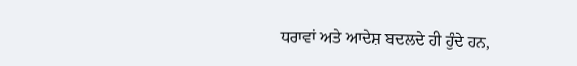ਧਰਾਵਾਂ ਅਤੇ ਆਦੇਸ਼ ਬਦਲਦੇ ਹੀ ਹੁੰਦੇ ਹਨ,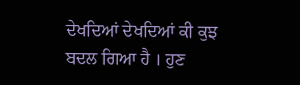ਦੇਖਦਿਆਂ ਦੇਖਦਿਆਂ ਕੀ ਕੁਝ ਬਦਲ ਗਿਆ ਹੈ । ਹੁਣ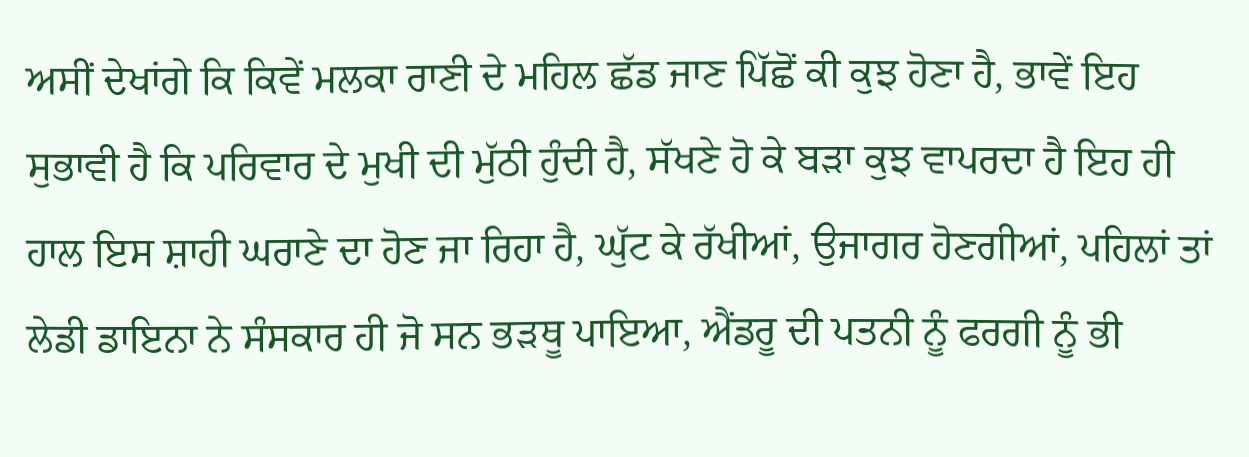ਅਸੀਂ ਦੇਖਾਂਗੇ ਕਿ ਕਿਵੇਂ ਮਲਕਾ ਰਾਣੀ ਦੇ ਮਹਿਲ ਛੱਡ ਜਾਣ ਪਿੱਛੋਂ ਕੀ ਕੁਝ ਹੋਣਾ ਹੈ, ਭਾਵੇਂ ਇਹ ਸੁਭਾਵੀ ਹੈ ਕਿ ਪਰਿਵਾਰ ਦੇ ਮੁਖੀ ਦੀ ਮੁੱਠੀ ਹੁੰਦੀ ਹੈ, ਸੱਖਣੇ ਹੋ ਕੇ ਬੜਾ ਕੁਝ ਵਾਪਰਦਾ ਹੈ ਇਹ ਹੀ ਹਾਲ ਇਸ ਸ਼ਾਹੀ ਘਰਾਣੇ ਦਾ ਹੋਣ ਜਾ ਰਿਹਾ ਹੈ, ਘੁੱਟ ਕੇ ਰੱਖੀਆਂ, ਉਜਾਗਰ ਹੋਣਗੀਆਂ, ਪਹਿਲਾਂ ਤਾਂ ਲੇਡੀ ਡਾਇਨਾ ਨੇ ਸੰਸਕਾਰ ਹੀ ਜੋ ਸਨ ਭੜਥੂ ਪਾਇਆ, ਐਂਡਰੂ ਦੀ ਪਤਨੀ ਨੂੰ ਫਰਗੀ ਨੂੰ ਭੀ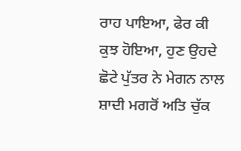ਰਾਹ ਪਾਇਆ, ਫੇਰ ਕੀ ਕੁਝ ਹੋਇਆ, ਹੁਣ ਉਹਦੇ ਛੋਟੇ ਪੁੱਤਰ ਨੇ ਮੇਗਨ ਨਾਲ ਸ਼ਾਦੀ ਮਗਰੋਂ ਅਤਿ ਚੁੱਕ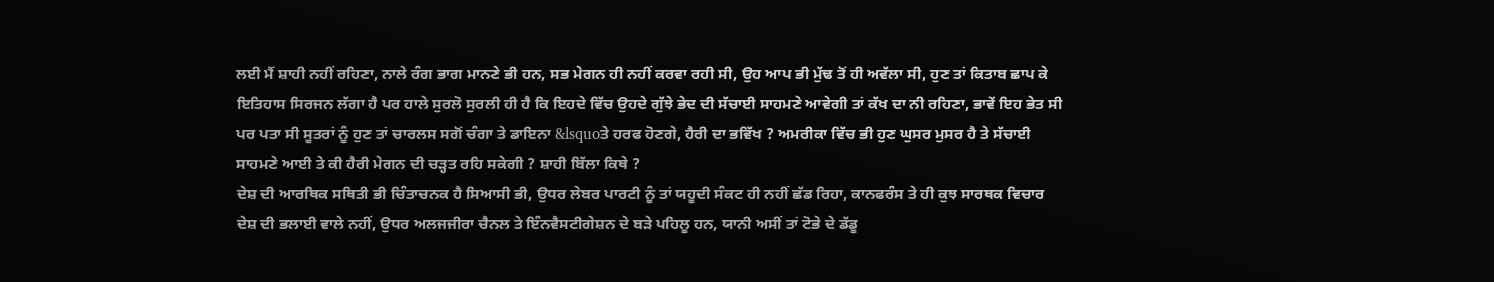ਲਈ ਮੈਂ ਸ਼ਾਹੀ ਨਹੀਂ ਰਹਿਣਾ, ਨਾਲੇ ਰੰਗ ਭਾਗ ਮਾਨਣੇ ਭੀ ਹਨ, ਸਭ ਮੇਗਨ ਹੀ ਨਹੀਂ ਕਰਵਾ ਰਹੀ ਸੀ, ਉਹ ਆਪ ਭੀ ਮੁੱਢ ਤੋਂ ਹੀ ਅਵੱਲਾ ਸੀ, ਹੁਣ ਤਾਂ ਕਿਤਾਬ ਛਾਪ ਕੇ ਇਤਿਹਾਸ ਸਿਰਜਨ ਲੱਗਾ ਹੈ ਪਰ ਹਾਲੇ ਸੁਰਲੋ ਸੁਰਲੀ ਹੀ ਹੈ ਕਿ ਇਹਦੇ ਵਿੱਚ ਉਹਦੇ ਗੁੱਝੇ ਭੇਦ ਦੀ ਸੱਚਾਈ ਸਾਹਮਣੇ ਆਵੇਗੀ ਤਾਂ ਕੱਖ ਦਾ ਨੀ ਰਹਿਣਾ, ਭਾਵੇਂ ਇਹ ਭੇਤ ਸੀ ਪਰ ਪਤਾ ਸੀ ਸੂਤਰਾਂ ਨੂੰ ਹੁਣ ਤਾਂ ਚਾਰਲਸ ਸਗੋਂ ਚੰਗਾ ਤੇ ਡਾਇਨਾ &lsquoਤੇ ਹਰਫ ਹੋਣਗੇ, ਹੈਰੀ ਦਾ ਭਵਿੱਖ ? ਅਮਰੀਕਾ ਵਿੱਚ ਭੀ ਹੁਣ ਘੁਸਰ ਮੁਸਰ ਹੈ ਤੇ ਸੱਚਾਈ ਸਾਹਮਣੇ ਆਈ ਤੇ ਕੀ ਹੈਰੀ ਮੇਗਨ ਦੀ ਚੜ੍ਹਤ ਰਹਿ ਸਕੇਗੀ ? ਸ਼ਾਹੀ ਬਿੱਲਾ ਕਿਥੇ ?
ਦੇਸ਼ ਦੀ ਆਰਥਿਕ ਸਥਿਤੀ ਭੀ ਚਿੰਤਾਚਨਕ ਹੈ ਸਿਆਸੀ ਭੀ, ਉਧਰ ਲੇਬਰ ਪਾਰਟੀ ਨੂੰ ਤਾਂ ਯਹੂਦੀ ਸੰਕਟ ਹੀ ਨਹੀਂ ਛੱਡ ਰਿਹਾ, ਕਾਨਫਰੰਸ ਤੇ ਹੀ ਕੁਝ ਸਾਰਥਕ ਵਿਚਾਰ ਦੇਸ਼ ਦੀ ਭਲਾਈ ਵਾਲੇ ਨਹੀਂ, ਉਧਰ ਅਲਜਜੀਰਾ ਚੈਨਲ ਤੇ ਇੰਨਵੈਸਟੀਗੇਸ਼ਨ ਦੇ ਬੜੇ ਪਹਿਲੂ ਹਨ, ਯਾਨੀ ਅਸੀਂ ਤਾਂ ਟੋਭੇ ਦੇ ਡੱਡੂ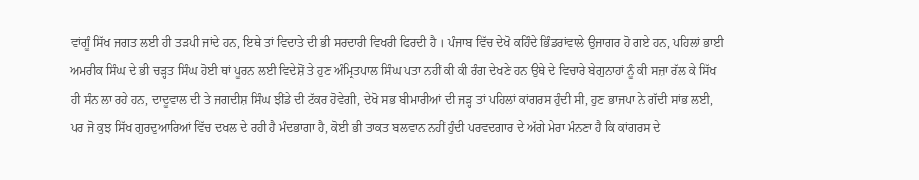ਵਾਂਗੂੰ ਸਿੱਖ ਜਗਤ ਲਈ ਹੀ ਤੜਪੀ ਜਾਂਦੇ ਹਨ, ਇਥੇ ਤਾਂ ਵਿਦਾਤੇ ਦੀ ਭੀ ਸਰਦਾਰੀ ਵਿਖਰੀ ਫਿਰਦੀ ਹੈ । ਪੰਜਾਬ ਵਿੱਚ ਦੇਖੋ ਕਹਿੰਦੇ ਭਿੰਡਰਾਂਵਾਲੇ ਉਜਾਗਰ ਹੋ ਗਏ ਹਨ, ਪਹਿਲਾਂ ਭਾਈ ਅਮਰੀਕ ਸਿੰਘ ਦੇ ਭੀ ਚੜ੍ਹਤ ਸਿੰਘ ਹੋਈ ਥਾਂ ਪੂਰਨ ਲਈ ਵਿਦੇਸ਼ੋਂ ਤੇ ਹੁਣ ਅੰਮ੍ਰਿਤਪਾਲ ਸਿੰਘ ਪਤਾ ਨਹੀਂ ਕੀ ਕੀ ਰੰਗ ਦੇਖਣੇ ਹਨ ਉਥੇ ਦੇ ਵਿਚਾਰੇ ਬੇਗੁਨਾਹਾਂ ਨੂੰ ਕੀ ਸਜ਼ਾ ਰੱਲ ਕੇ ਸਿੱਖ ਹੀ ਸੰਨ ਲਾ ਰਹੇ ਹਨ, ਦਾਦੂਵਾਲ ਦੀ ਤੇ ਜਗਦੀਸ਼ ਸਿੰਘ ਝੀਂਡੇ ਦੀ ਟੱਕਰ ਹੋਵੇਗੀ, ਦੇਖੋ ਸਭ ਬੀਮਾਰੀਆਂ ਦੀ ਜੜ੍ਹ ਤਾਂ ਪਹਿਲਾਂ ਕਾਂਗਰਸ ਹੁੰਦੀ ਸੀ, ਹੁਣ ਭਾਜਪਾ ਨੇ ਗੱਦੀ ਸਾਂਭ ਲਈ, ਪਰ ਜੋ ਕੁਝ ਸਿੱਖ ਗੁਰਦੁਆਰਿਆਂ ਵਿੱਚ ਦਖਲ ਦੇ ਰਹੀ ਹੈ ਮੰਦਭਾਗਾ ਹੈ, ਕੋਈ ਭੀ ਤਾਕਤ ਬਲਵਾਨ ਨਹੀਂ ਹੁੰਦੀ ਪਰਵਦਗਾਰ ਦੇ ਅੱਗੇ ਮੇਰਾ ਮੰਨਣਾ ਹੈ ਕਿ ਕਾਂਗਰਸ ਦੇ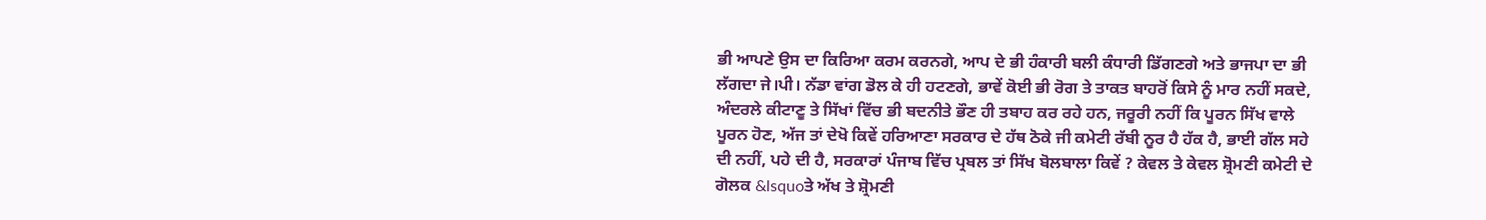ਭੀ ਆਪਣੇ ਉਸ ਦਾ ਕਿਰਿਆ ਕਰਮ ਕਰਨਗੇ, ਆਪ ਦੇ ਭੀ ਹੰਕਾਰੀ ਬਲੀ ਕੰਧਾਰੀ ਡਿੱਗਣਗੇ ਅਤੇ ਭਾਜਪਾ ਦਾ ਭੀ ਲੱਗਦਾ ਜੇ।ਪੀ। ਨੱਡਾ ਵਾਂਗ ਡੋਲ ਕੇ ਹੀ ਹਟਣਗੇ, ਭਾਵੇਂ ਕੋਈ ਭੀ ਰੋਗ ਤੇ ਤਾਕਤ ਬਾਹਰੋਂ ਕਿਸੇ ਨੂੰ ਮਾਰ ਨਹੀਂ ਸਕਦੇ, ਅੰਦਰਲੇ ਕੀਟਾਣੂ ਤੇ ਸਿੱਖਾਂ ਵਿੱਚ ਭੀ ਬਦਨੀਤੇ ਭੌਣ ਹੀ ਤਬਾਹ ਕਰ ਰਹੇ ਹਨ, ਜਰੂਰੀ ਨਹੀਂ ਕਿ ਪੂਰਨ ਸਿੱਖ ਵਾਲੇ ਪੂਰਨ ਹੋਣ, ਅੱਜ ਤਾਂ ਦੇਖੋ ਕਿਵੇਂ ਹਰਿਆਣਾ ਸਰਕਾਰ ਦੇ ਹੱਥ ਠੋਕੇ ਜੀ ਕਮੇਟੀ ਰੱਬੀ ਨੂਰ ਹੈ ਹੱਕ ਹੈ, ਭਾਈ ਗੱਲ ਸਹੇ ਦੀ ਨਹੀਂ, ਪਹੇ ਦੀ ਹੈ, ਸਰਕਾਰਾਂ ਪੰਜਾਬ ਵਿੱਚ ਪ੍ਰਬਲ ਤਾਂ ਸਿੱਖ ਬੋਲਬਾਲਾ ਕਿਵੇਂ ? ਕੇਵਲ ਤੇ ਕੇਵਲ ਸ਼੍ਰੋਮਣੀ ਕਮੇਟੀ ਦੇ ਗੋਲਕ &lsquoਤੇ ਅੱਖ ਤੇ ਸ਼੍ਰੋਮਣੀ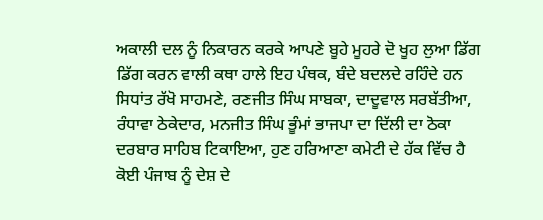ਅਕਾਲੀ ਦਲ ਨੂੰ ਨਿਕਾਰਨ ਕਰਕੇ ਆਪਣੇ ਬੂਹੇ ਮੂਹਰੇ ਦੋ ਖੂਹ ਲੁਆ ਡਿੱਗ ਡਿੱਗ ਕਰਨ ਵਾਲੀ ਕਥਾ ਹਾਲੇ ਇਹ ਪੰਥਕ, ਬੰਦੇ ਬਦਲਦੇ ਰਹਿੰਦੇ ਹਨ ਸਿਧਾਂਤ ਰੱਖੋ ਸਾਹਮਣੇ, ਰਣਜੀਤ ਸਿੰਘ ਸਾਬਕਾ, ਦਾਦੂਵਾਲ ਸਰਬੱਤੀਆ, ਰੰਧਾਵਾ ਠੇਕੇਦਾਰ, ਮਨਜੀਤ ਸਿੰਘ ਭੂੰਮਾਂ ਭਾਜਪਾ ਦਾ ਦਿੱਲੀ ਦਾ ਠੋਕਾ ਦਰਬਾਰ ਸਾਹਿਬ ਟਿਕਾਇਆ, ਹੁਣ ਹਰਿਆਣਾ ਕਮੇਟੀ ਦੇ ਹੱਕ ਵਿੱਚ ਹੈ ਕੋਈ ਪੰਜਾਬ ਨੂੰ ਦੇਸ਼ ਦੇ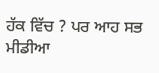ਹੱਕ ਵਿੱਚ ? ਪਰ ਆਹ ਸਭ ਮੀਡੀਆ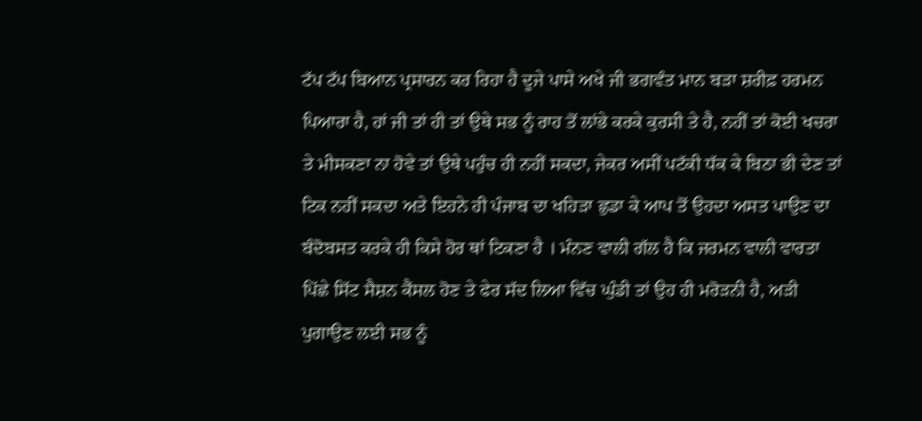ਟੱਪ ਟੱਪ ਬਿਆਨ ਪ੍ਰਸਾਰਨ ਕਰ ਰਿਹਾ ਹੈ ਦੂਜੇ ਪਾਸੇ ਅਖੇ ਜੀ ਭਗਵੰਤ ਮਾਨ ਬੜਾ ਸ਼ਰੀਫ਼ ਹਰਮਨ ਪਿਆਰਾ ਹੈ, ਹਾਂ ਜੀ ਤਾਂ ਹੀ ਤਾਂ ਉਥੇ ਸਭ ਨੂੰ ਰਾਹ ਤੋਂ ਲਾਂਭੇ ਕਰਕੇ ਕੁਰਸੀ ਤੇ ਹੈ, ਨਹੀਂ ਤਾਂ ਕੋਈ ਖਚਰਾ ਤੇ ਮੀਸਕਣਾ ਨਾ ਹੋਵੇ ਤਾਂ ਉਥੇ ਪਹੁੰਚ ਹੀ ਨਹੀਂ ਸਕਦਾ, ਜੇਕਰ ਅਸੀਂ ਪਟੱਕੀ ਧੱਕ ਕੇ ਬਿਠਾ ਭੀ ਦੇਣ ਤਾਂ ਟਿਕ ਨਹੀਂ ਸਕਦਾ ਅਤੇ ਇਹਨੇ ਹੀ ਪੰਜਾਬ ਦਾ ਖਹਿੜਾ ਛੁਡਾ ਕੇ ਆਪ ਤੋਂ ਉਹਦਾ ਅਸਤ ਪਾਉਣ ਦਾ ਬੰਦੋਬਸਤ ਕਰਕੇ ਹੀ ਕਿਸੇ ਹੋਰ ਥਾਂ ਟਿਕਣਾ ਹੈ । ਮੰਨਣ ਵਾਲੀ ਗੱਲ ਹੈ ਕਿ ਜਰਮਨ ਵਾਲੀ ਵਾਰਤਾ ਪਿੱਛੇ ਸਿੱਟ ਸੈਸ਼ਨ ਕੈਂਸਲ ਹੋਣ ਤੇ ਫੇਰ ਸੱਦ ਲਿਆ ਵਿੱਚ ਘੁੰਡੀ ਤਾਂ ਉਹ ਹੀ ਮਰੋੜਨੀ ਹੈ, ਅੜੀ ਪੁਗਾਉਣ ਲਈ ਸਭ ਨੂੰ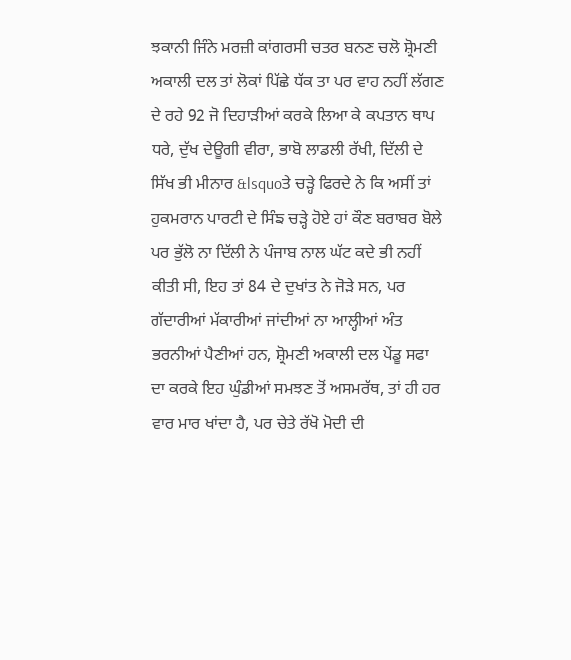ਝਕਾਨੀ ਜਿੰਨੇ ਮਰਜ਼ੀ ਕਾਂਗਰਸੀ ਚਤਰ ਬਨਣ ਚਲੋ ਸ਼੍ਰੋਮਣੀ ਅਕਾਲੀ ਦਲ ਤਾਂ ਲੋਕਾਂ ਪਿੱਛੇ ਧੱਕ ਤਾ ਪਰ ਵਾਹ ਨਹੀਂ ਲੱਗਣ ਦੇ ਰਹੇ 92 ਜੋ ਦਿਹਾੜੀਆਂ ਕਰਕੇ ਲਿਆ ਕੇ ਕਪਤਾਨ ਥਾਪ ਧਰੇ, ਦੁੱਖ ਦੇਊਗੀ ਵੀਰਾ, ਭਾਬੋ ਲਾਡਲੀ ਰੱਖੀ, ਦਿੱਲੀ ਦੇ ਸਿੱਖ ਭੀ ਮੀਨਾਰ &lsquoਤੇ ਚੜ੍ਹੇ ਫਿਰਦੇ ਨੇ ਕਿ ਅਸੀਂ ਤਾਂ ਹੁਕਮਰਾਨ ਪਾਰਟੀ ਦੇ ਸਿੰਙ ਚੜ੍ਹੇ ਹੋਏ ਹਾਂ ਕੌਣ ਬਰਾਬਰ ਬੋਲੇ ਪਰ ਭੁੱਲੋ ਨਾ ਦਿੱਲੀ ਨੇ ਪੰਜਾਬ ਨਾਲ ਘੱਟ ਕਦੇ ਭੀ ਨਹੀਂ ਕੀਤੀ ਸੀ, ਇਹ ਤਾਂ 84 ਦੇ ਦੁਖਾਂਤ ਨੇ ਜੋੜੇ ਸਨ, ਪਰ ਗੱਦਾਰੀਆਂ ਮੱਕਾਰੀਆਂ ਜਾਂਦੀਆਂ ਨਾ ਆਲ੍ਹੀਆਂ ਅੰਤ ਭਰਨੀਆਂ ਪੈਣੀਆਂ ਹਨ, ਸ਼੍ਰੋਮਣੀ ਅਕਾਲੀ ਦਲ ਪੇਂਡੂ ਸਫਾ ਦਾ ਕਰਕੇ ਇਹ ਘੁੰਡੀਆਂ ਸਮਝਣ ਤੋਂ ਅਸਮਰੱਥ, ਤਾਂ ਹੀ ਹਰ ਵਾਰ ਮਾਰ ਖਾਂਦਾ ਹੈ, ਪਰ ਚੇਤੇ ਰੱਖੋ ਮੋਦੀ ਦੀ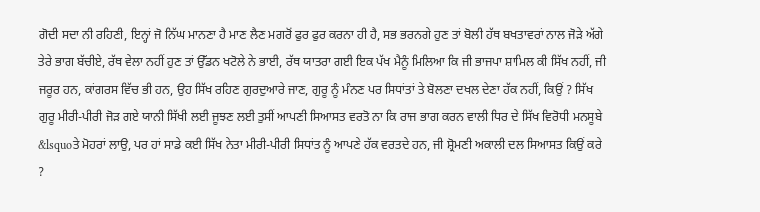ਗੋਦੀ ਸਦਾ ਨੀ ਰਹਿਣੀ, ਇਨ੍ਹਾਂ ਜੋ ਨਿੱਘ ਮਾਨਣਾ ਹੈ ਮਾਣ ਲੈਣ ਮਗਰੋਂ ਫੁਰ ਫੁਰ ਕਰਨਾ ਹੀ ਹੈ, ਸਭ ਭਰਨਗੇ ਹੁਣ ਤਾਂ ਬੋਲੀ ਹੱਥ ਬਖਤਾਵਰਾਂ ਨਾਲ ਜੋੜੇ ਅੱਗੇ ਤੇਰੇ ਭਾਗ ਬੱਚੀਏ, ਰੱਥ ਵੇਲਾ ਨਹੀਂ ਹੁਣ ਤਾਂ ਉੱਡਨ ਖਟੋਲੇ ਨੇ ਭਾਈ, ਰੱਥ ਯਾਤਰਾ ਗਈ ਇਕ ਪੱਖ ਮੈਨੂੰ ਮਿਲਿਆ ਕਿ ਜੀ ਭਾਜਪਾ ਸ਼ਾਮਿਲ ਕੀ ਸਿੱਖ ਨਹੀਂ, ਜੀ ਜਰੂਰ ਹਨ, ਕਾਂਗਰਸ ਵਿੱਚ ਭੀ ਹਨ, ਉਹ ਸਿੱਖ ਰਹਿਣ ਗੁਰਦੁਆਰੇ ਜਾਣ, ਗੁਰੂ ਨੂੰ ਮੰਨਣ ਪਰ ਸਿਧਾਂਤਾਂ ਤੇ ਬੋਲਣਾ ਦਖਲ ਦੇਣਾ ਹੱਕ ਨਹੀਂ, ਕਿਉਂ ? ਸਿੱਖ ਗੁਰੂ ਮੀਰੀ-ਪੀਰੀ ਜੋੜ ਗਏ ਯਾਨੀ ਸਿੱਖੀ ਲਈ ਜੂਝਣ ਲਈ ਤੁਸੀਂ ਆਪਣੀ ਸਿਆਸਤ ਵਰਤੋ ਨਾ ਕਿ ਰਾਜ ਭਾਗ ਕਰਨ ਵਾਲੀ ਧਿਰ ਦੇ ਸਿੱਖ ਵਿਰੋਧੀ ਮਨਸੂਬੇ &lsquoਤੇ ਮੋਹਰਾਂ ਲਾਉ, ਪਰ ਹਾਂ ਸਾਡੇ ਕਈ ਸਿੱਖ ਨੇਤਾ ਮੀਰੀ-ਪੀਰੀ ਸਿਧਾਂਤ ਨੂੰ ਆਪਣੇ ਹੱਕ ਵਰਤਦੇ ਹਨ, ਜੀ ਸ਼੍ਰੋਮਣੀ ਅਕਾਲੀ ਦਲ ਸਿਆਸਤ ਕਿਉਂ ਕਰੇ ?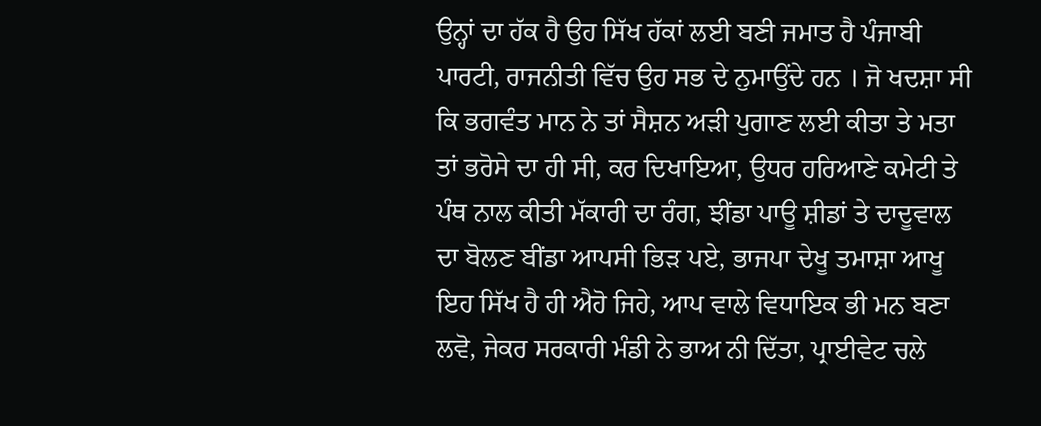ਉਨ੍ਹਾਂ ਦਾ ਹੱਕ ਹੈ ਉਹ ਸਿੱਖ ਹੱਕਾਂ ਲਈ ਬਣੀ ਜਮਾਤ ਹੈ ਪੰਜਾਬੀ ਪਾਰਟੀ, ਰਾਜਨੀਤੀ ਵਿੱਚ ਉਹ ਸਭ ਦੇ ਨੁਮਾਉਂਦੇ ਹਨ । ਜੋ ਖਦਸ਼ਾ ਸੀ ਕਿ ਭਗਵੰਤ ਮਾਨ ਨੇ ਤਾਂ ਸੈਸ਼ਨ ਅੜੀ ਪੁਗਾਣ ਲਈ ਕੀਤਾ ਤੇ ਮਤਾ ਤਾਂ ਭਰੋਸੇ ਦਾ ਹੀ ਸੀ, ਕਰ ਦਿਖਾਇਆ, ਉਧਰ ਹਰਿਆਣੇ ਕਮੇਟੀ ਤੇ ਪੰਥ ਨਾਲ ਕੀਤੀ ਮੱਕਾਰੀ ਦਾ ਰੰਗ, ਝੀਂਡਾ ਪਾਊ ਸ਼ੀਡਾਂ ਤੇ ਦਾਦੂਵਾਲ ਦਾ ਬੋਲਣ ਬੀਂਡਾ ਆਪਸੀ ਭਿੜ ਪਏ, ਭਾਜਪਾ ਦੇਖੂ ਤਮਾਸ਼ਾ ਆਖੂ ਇਹ ਸਿੱਖ ਹੈ ਹੀ ਐਹੋ ਜਿਹੇ, ਆਪ ਵਾਲੇ ਵਿਧਾਇਕ ਭੀ ਮਨ ਬਣਾ ਲਵੋ, ਜੇਕਰ ਸਰਕਾਰੀ ਮੰਡੀ ਨੇ ਭਾਅ ਨੀ ਦਿੱਤਾ, ਪ੍ਰਾਈਵੇਟ ਚਲੇ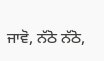ਜਾਵੋ, ਨੱਠੋ ਨੱਠੋ,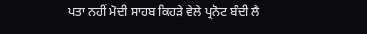ਪਤਾ ਨਹੀਂ ਮੋਦੀ ਸਾਹਬ ਕਿਹੜੇ ਵੇਲੇ ਪ੍ਰਨੋਟ ਬੰਦੀ ਲੈ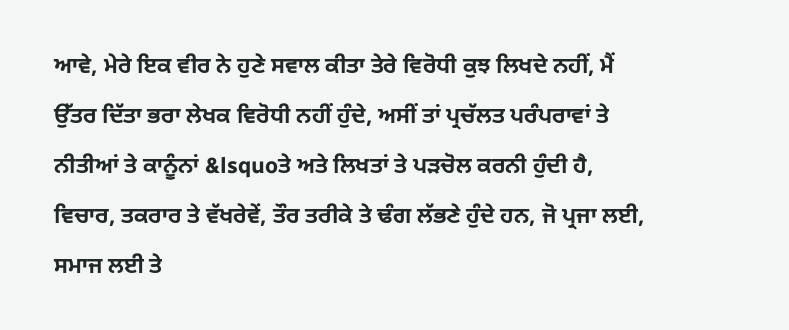ਆਵੇ, ਮੇਰੇ ਇਕ ਵੀਰ ਨੇ ਹੁਣੇ ਸਵਾਲ ਕੀਤਾ ਤੇਰੇ ਵਿਰੋਧੀ ਕੁਝ ਲਿਖਦੇ ਨਹੀਂ, ਮੈਂ ਉੱਤਰ ਦਿੱਤਾ ਭਰਾ ਲੇਖਕ ਵਿਰੋਧੀ ਨਹੀਂ ਹੁੰਦੇ, ਅਸੀਂ ਤਾਂ ਪ੍ਰਚੱਲਤ ਪਰੰਪਰਾਵਾਂ ਤੇ ਨੀਤੀਆਂ ਤੇ ਕਾਨੂੰਨਾਂ &lsquoਤੇ ਅਤੇ ਲਿਖਤਾਂ ਤੇ ਪੜਚੋਲ ਕਰਨੀ ਹੁੰਦੀ ਹੈ, ਵਿਚਾਰ, ਤਕਰਾਰ ਤੇ ਵੱਖਰੇਵੇਂ, ਤੌਰ ਤਰੀਕੇ ਤੇ ਢੰਗ ਲੱਭਣੇ ਹੁੰਦੇ ਹਨ, ਜੋ ਪ੍ਰਜਾ ਲਈ, ਸਮਾਜ ਲਈ ਤੇ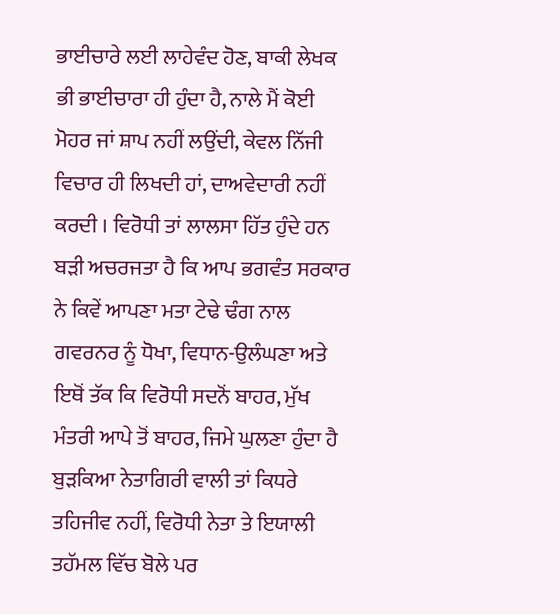ਭਾਈਚਾਰੇ ਲਈ ਲਾਹੇਵੰਦ ਹੋਣ, ਬਾਕੀ ਲੇਖਕ ਭੀ ਭਾਈਚਾਰਾ ਹੀ ਹੁੰਦਾ ਹੈ, ਨਾਲੇ ਮੈਂ ਕੋਈ ਮੋਹਰ ਜਾਂ ਸ਼ਾਪ ਨਹੀਂ ਲਉਂਦੀ, ਕੇਵਲ ਨਿੱਜੀ ਵਿਚਾਰ ਹੀ ਲਿਖਦੀ ਹਾਂ, ਦਾਅਵੇਦਾਰੀ ਨਹੀਂ ਕਰਦੀ । ਵਿਰੋਧੀ ਤਾਂ ਲਾਲਸਾ ਹਿੱਤ ਹੁੰਦੇ ਹਨ ਬੜੀ ਅਚਰਜਤਾ ਹੈ ਕਿ ਆਪ ਭਗਵੰਤ ਸਰਕਾਰ ਨੇ ਕਿਵੇਂ ਆਪਣਾ ਮਤਾ ਟੇਢੇ ਢੰਗ ਨਾਲ ਗਵਰਨਰ ਨੂੰ ਧੋਖਾ, ਵਿਧਾਨ-ਉਲੰਘਣਾ ਅਤੇ ਇਥੋਂ ਤੱਕ ਕਿ ਵਿਰੋਧੀ ਸਦਨੋਂ ਬਾਹਰ, ਮੁੱਖ ਮੰਤਰੀ ਆਪੇ ਤੋਂ ਬਾਹਰ, ਜਿਮੇ ਘੁਲਣਾ ਹੁੰਦਾ ਹੈ ਬੁੜਕਿਆ ਨੇਤਾਗਿਰੀ ਵਾਲੀ ਤਾਂ ਕਿਧਰੇ ਤਹਿਜੀਵ ਨਹੀਂ, ਵਿਰੋਧੀ ਨੇਤਾ ਤੇ ਇਯਾਲੀ ਤਹੱਮਲ ਵਿੱਚ ਬੋਲੇ ਪਰ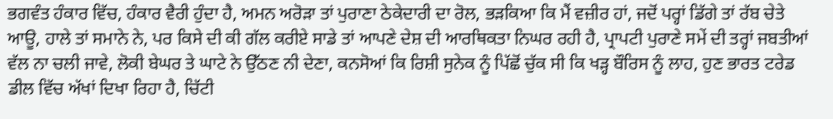ਭਗਵੰਤ ਹੰਕਾਰ ਵਿੱਚ, ਹੰਕਾਰ ਵੈਰੀ ਹੁੰਦਾ ਹੈ, ਅਮਨ ਅਰੋੜਾ ਤਾਂ ਪੁਰਾਣਾ ਠੇਕੇਦਾਰੀ ਦਾ ਰੋਲ, ਭੜਕਿਆ ਕਿ ਮੈਂ ਵਜ਼ੀਰ ਹਾਂ, ਜਦੋਂ ਪਰ੍ਹਾਂ ਡਿੱਗੇ ਤਾਂ ਰੱਬ ਚੇਤੇ ਆਊ, ਹਾਲੇ ਤਾਂ ਸਮਾਨੇ ਨੇ, ਪਰ ਕਿਸੇ ਦੀ ਕੀ ਗੱਲ ਕਰੀਏ ਸਾਡੇ ਤਾਂ ਆਪਣੇ ਦੇਸ਼ ਦੀ ਆਰਥਿਕਤਾ ਨਿਘਰ ਰਹੀ ਹੈ, ਪ੍ਰਾਪਟੀ ਪੁਰਾਣੇ ਸਮੇਂ ਦੀ ਤਰ੍ਹਾਂ ਜਬਤੀਆਂ ਵੱਲ ਨਾ ਚਲੀ ਜਾਵੇ, ਲੋਕੀ ਬੇਘਰ ਤੇ ਘਾਟੇ ਨੇ ਉੱਠਣ ਨੀ ਦੇਣਾ, ਕਨਸੋਆਂ ਕਿ ਰਿਸ਼ੀ ਸੁਨੇਕ ਨੂੰ ਪਿੱਛੋਂ ਚੁੱਕ ਸੀ ਕਿ ਖੜ੍ਹ ਬੌਰਿਸ ਨੂੰ ਲਾਹ, ਹੁਣ ਭਾਰਤ ਟਰੇਡ ਡੀਲ ਵਿੱਚ ਅੱਖਾਂ ਦਿਖਾ ਰਿਹਾ ਹੈ, ਚਿੱਟੀ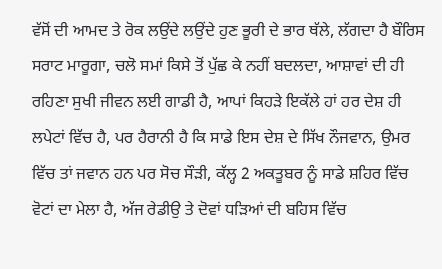ਵੱਸੋਂ ਦੀ ਆਮਦ ਤੇ ਰੋਕ ਲਉਂਦੇ ਲਉਂਦੇ ਹੁਣ ਭੂਰੀ ਦੇ ਭਾਰ ਥੱਲੇ, ਲੱਗਦਾ ਹੈ ਬੌਰਿਸ ਸਰਾਟ ਮਾਰੂਗਾ, ਚਲੋ ਸਮਾਂ ਕਿਸੇ ਤੋਂ ਪੁੱਛ ਕੇ ਨਹੀਂ ਬਦਲਦਾ, ਆਸ਼ਾਵਾਂ ਦੀ ਹੀ ਰਹਿਣਾ ਸੁਖੀ ਜੀਵਨ ਲਈ ਗਾਡੀ ਹੈ, ਆਪਾਂ ਕਿਹੜੇ ਇਕੱਲੇ ਹਾਂ ਹਰ ਦੇਸ਼ ਹੀ ਲਪੇਟਾਂ ਵਿੱਚ ਹੈ, ਪਰ ਹੈਰਾਨੀ ਹੈ ਕਿ ਸਾਡੇ ਇਸ ਦੇਸ਼ ਦੇ ਸਿੱਖ ਨੌਜਵਾਨ, ਉਮਰ ਵਿੱਚ ਤਾਂ ਜਵਾਨ ਹਨ ਪਰ ਸੋਚ ਸੌੜੀ, ਕੱਲ੍ਹ 2 ਅਕਤੂਬਰ ਨੂੰ ਸਾਡੇ ਸ਼ਹਿਰ ਵਿੱਚ ਵੋਟਾਂ ਦਾ ਮੇਲਾ ਹੈ, ਅੱਜ ਰੇਡੀਉ ਤੇ ਦੋਵਾਂ ਧੜਿਆਂ ਦੀ ਬਹਿਸ ਵਿੱਚ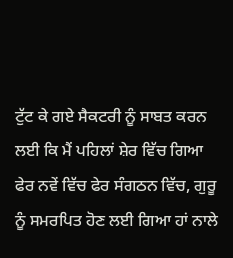ਟੁੱਟ ਕੇ ਗਏ ਸੈਕਟਰੀ ਨੂੰ ਸਾਬਤ ਕਰਨ ਲਈ ਕਿ ਮੈਂ ਪਹਿਲਾਂ ਸ਼ੇਰ ਵਿੱਚ ਗਿਆ ਫੇਰ ਨਵੇਂ ਵਿੱਚ ਫੇਰ ਸੰਗਠਨ ਵਿੱਚ, ਗੁਰੂ ਨੂੰ ਸਮਰਪਿਤ ਹੋਣ ਲਈ ਗਿਆ ਹਾਂ ਨਾਲੇ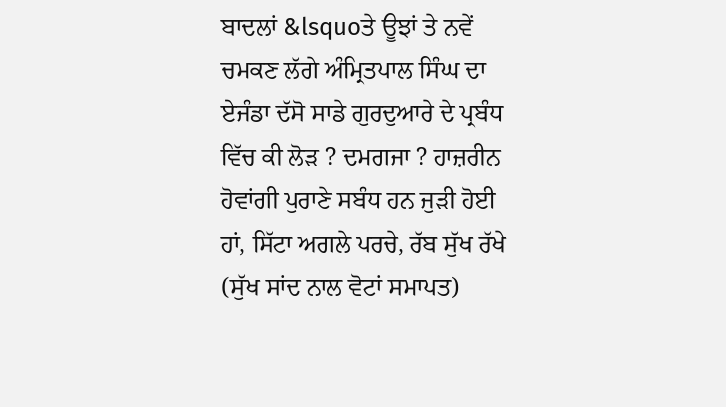ਬਾਦਲਾਂ &lsquoਤੇ ਊਝਾਂ ਤੇ ਨਵੇਂ ਚਮਕਣ ਲੱਗੇ ਅੰਮ੍ਰਿਤਪਾਲ ਸਿੰਘ ਦਾ ਏਜੰਡਾ ਦੱਸੋ ਸਾਡੇ ਗੁਰਦੁਆਰੇ ਦੇ ਪ੍ਰਬੰਧ ਵਿੱਚ ਕੀ ਲੋੜ ? ਦਮਗਜਾ ? ਹਾਜ਼ਰੀਨ ਹੋਵਾਂਗੀ ਪੁਰਾਣੇ ਸਬੰਧ ਹਨ ਜੁੜੀ ਹੋਈ ਹਾਂ, ਸਿੱਟਾ ਅਗਲੇ ਪਰਚੇ, ਰੱਬ ਸੁੱਖ ਰੱਖੇ (ਸੁੱਖ ਸਾਂਦ ਨਾਲ ਵੋਟਾਂ ਸਮਾਪਤ)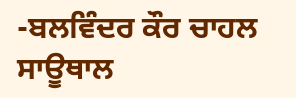-ਬਲਵਿੰਦਰ ਕੌਰ ਚਾਹਲ ਸਾਊਥਾਲ